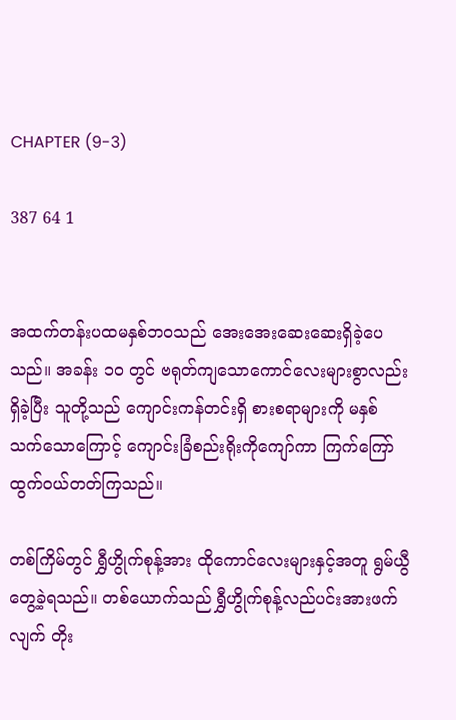CHAPTER (9-3)

387 64 1


အထက်တန်းပထမနှစ်ဘဝသည် အေးအေးဆေးဆေးရှိခဲ့ပေသည်။ အခန်း ၁၀ တွင် ဗရုတ်ကျသောကောင်လေးများစွာလည်း ရှိခဲ့ပြီး သူတို့သည် ကျောင်းကန်တင်းရှိ စားစရာများကို မနှစ်သက်သောကြောင့် ကျောင်းခြံစည်းရိုးကိုကျော်ကာ ကြက်ကြော်ထွက်ဝယ်တတ်ကြသည်။

တစ်ကြိမ်တွင် ရွှီဟွိုက်စုန့်အား ထိုကောင်လေးများနှင့်အတူ ရွမ်ယွီ တွေ့ခဲ့ရသည်။ တစ်ယောက်သည် ရွှီဟွိုက်စုန့်လည်ပင်းအားဖက်လျက် တိုး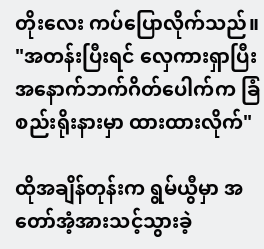တိုးလေး ကပ်ပြောလိုက်သည်။ "အတန်းပြီးရင် လှေကားရှာပြီး အနောက်ဘက်ဂိတ်ပေါက်က ခြံစည်းရိုးနားမှာ ထားထားလိုက်"

ထိုအချိန်တုန်းက ရွမ်ယွီမှာ အတော်အံ့အားသင့်သွားခဲ့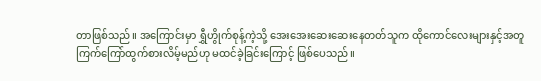တာဖြစ်သည်။ အကြောင်းမှာ ရွှီဟွိုက်စုန့်ကဲ့သို့ အေးအေးဆေးဆေးနေတတ်သူက ထိုကောင်လေးများနှင့်အတူ ကြက်ကြော်ထွက်စားလိမ့်မည်ဟု မထင်ခဲ့ခြင်းကြောင့် ဖြစ်ပေသည်။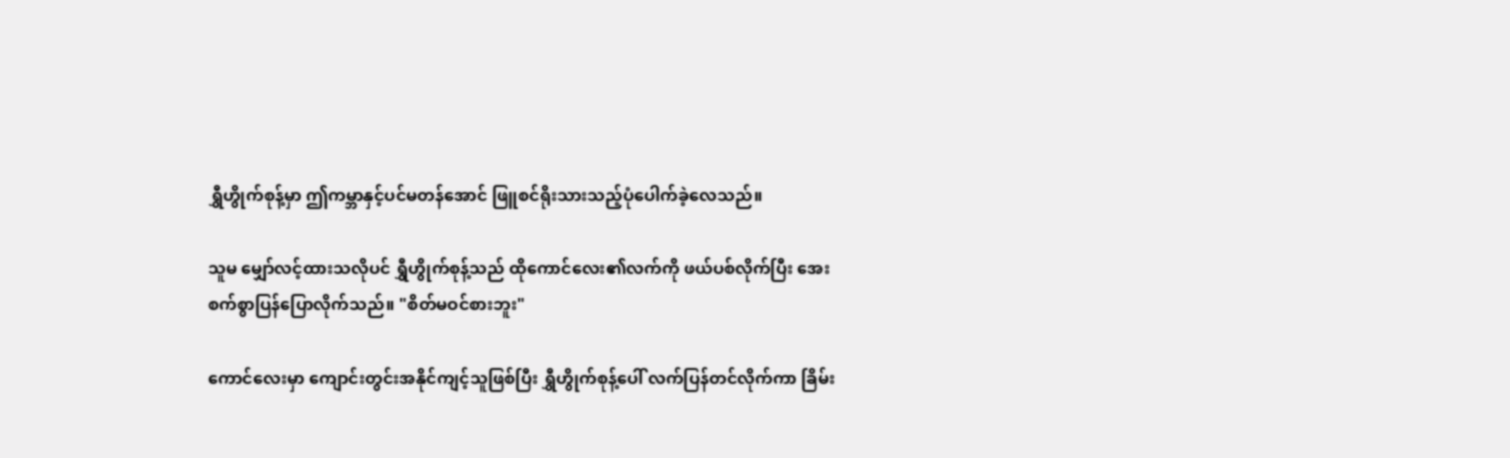ရွှီဟွိုက်စုန့်မှာ ဤကမ္ဘာနှင့်ပင်မတန်အောင် ဖြူစင်ရိုးသားသည့်ပုံပေါက်ခဲ့လေသည်။

သူမ မျှော်လင့်ထားသလိုပင် ရွှီဟွိုက်စုန့်သည် ထိုကောင်လေး၏လက်ကို ဖယ်ပစ်လိုက်ပြီး အေးစက်စွာပြန်ပြောလိုက်သည်။ "စိတ်မဝင်စားဘူး"

ကောင်လေးမှာ ကျောင်းတွင်းအနိုင်ကျင့်သူဖြစ်ပြီး ရွှီဟွိုက်စုန့်ပေါ် လက်ပြန်တင်လိုက်ကာ ခြိမ်း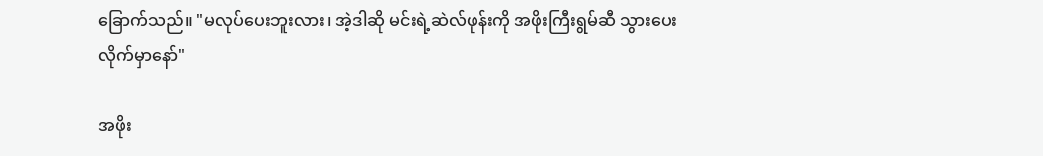ခြောက်သည်။ "မလုပ်ပေးဘူးလား၊ အဲ့ဒါဆို မင်းရဲ့ဆဲလ်ဖုန်းကို အဖိုးကြီးရွမ်ဆီ သွားပေးလိုက်မှာနော်"

အဖိုး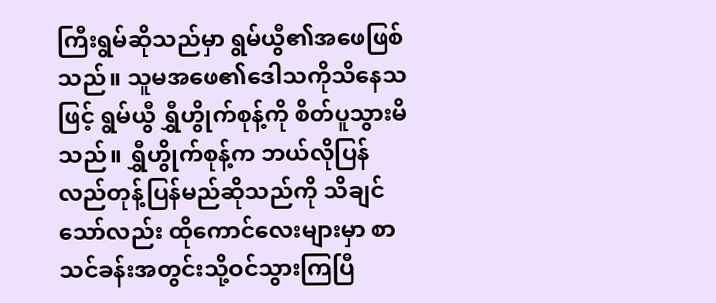ကြီးရွမ်ဆိုသည်မှာ ရွမ်ယွီ၏အဖေဖြစ်သည်။ သူမအဖေ၏ဒေါသကိုသိနေသဖြင့် ရွမ်ယွီ ရွှီဟွိုက်စုန့်ကို စိတ်ပူသွားမိသည်။ ရွှီဟွိုက်စုန့်က ဘယ်လိုပြန်လည်တုန့်ပြန်မည်ဆိုသည်ကို သိချင်သော်လည်း ထိုကောင်လေးများမှာ စာသင်ခန်းအတွင်းသို့ဝင်သွားကြပြီ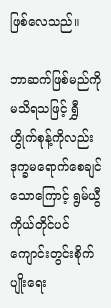ဖြစ်လေသည်။

ဘာဆက်ဖြစ်မည်ကို မသိရသဖြင့် ရွှီဟွိုက်စုန့်ကိုလည်း ဒုက္ခမရောက်စေချင်သောကြောင့် ရွမ်ယွီကိုယ်တိုင်ပင် ကျောင်းတွင်းစိုက်ပျိုးရေး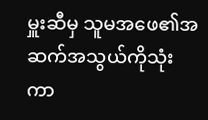မှူးဆီမှ သူမအဖေ၏အဆက်အသွယ်ကိုသုံးကာ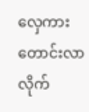လှေကားတောင်းလာလိုက်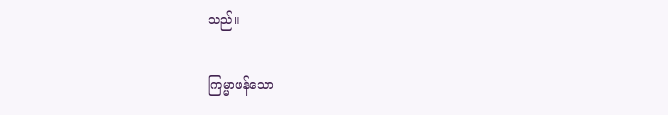သည်။

ကြမ္မာဖန်သော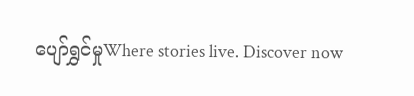ပျော်ရွှင်မှုWhere stories live. Discover now